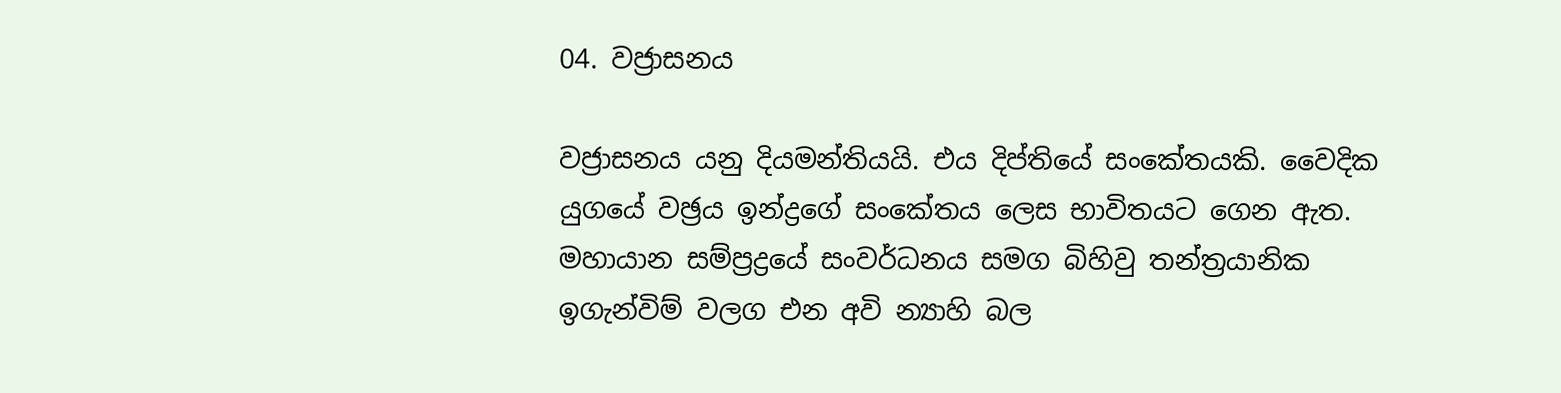04. වජ්‍රාසනය

වජ්‍රාසනය යනු දියමන්තියයි. එය දිප්තියේ සංකේතයකි. වෛදික යුගයේ වඡ්‍රය ඉන්ද්‍රගේ සංකේතය ලෙස භාවිතයට ගෙන ඇත. මහායාන සම්ප්‍රද්‍රයේ සංවර්ධනය සමග බිහිවු තන්ත්‍රයානික ඉගැන්විම් වලග එන අවි න්‍යාහි බල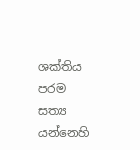ශක්‌තිය පරම සත්‍ය යන්නෙහි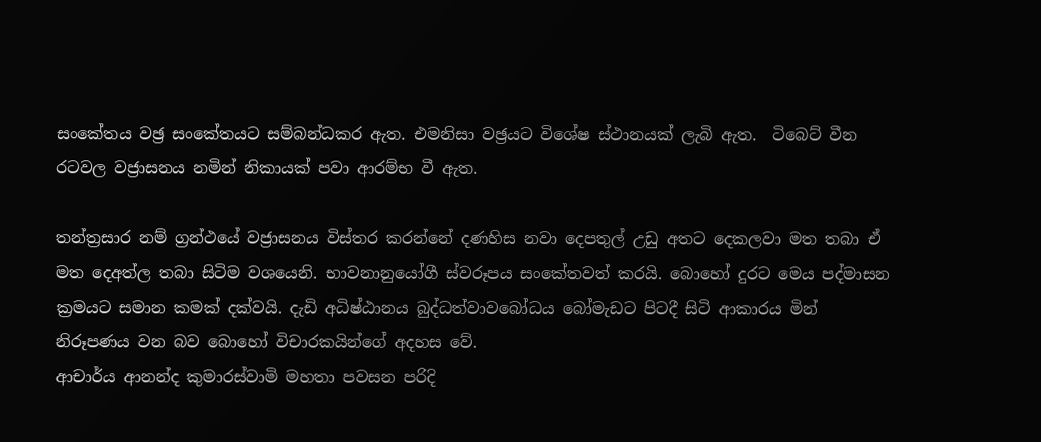සංකේතය වඡ්‍ර සංකේතයට සම්බන්ධකර ඇත. එමනිසා වඡ්‍රයට විශේෂ ස්‌ථානයක්‌ ලැබි ඇත.  ටිබෙට්‌ වීන රටවල වජ්‍රාසනය නමින් නිකායක්‌ පවා ආරම්භ වී ඇත.

තන්ත්‍රසාර නම් ග්‍රන්ථයේ වජ්‍රාසනය විස්‌තර කරන්නේ දණහිස නවා දෙපතුල් උඩු අතට දෙකලවා මත තබා ඒ මත දෙඅත්ල තබා සිටිම වශයෙනි. භාවනානුයෝගී ස්‌වරූපය සංකේතවත් කරයි. බොහෝ දුරට මෙය පද්මාසන ක්‍රමයට සමාන කමක්‌ දක්‌වයි. දැඩි අධිෂ්ඨානය බුද්ධත්වාවබෝධය බෝමැඩට පිටදී සිටි ආකාරය මින් නිරූපණය වන බව බොහෝ විචාරකයින්ගේ අදහස වේ.
ආචාර්ය ආනන්ද කුමාරස්‌වාමි මහතා පවසන පරිදි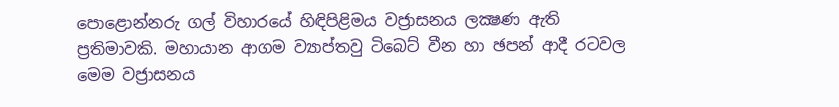පොළොන්නරු ගල් විහාරයේ හිඳිපිළිමය වජ්‍රාසනය ලක්‍ෂණ ඇති ප්‍රතිමාවකි. මහායාන ආගම ව්‍යාප්තවු ටිබෙට්‌ වීන හා ඡපන් ආදී රටවල මෙම වජ්‍රාසනය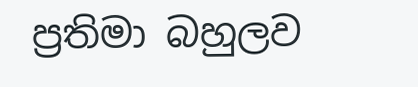ප්‍රතිමා බහුලව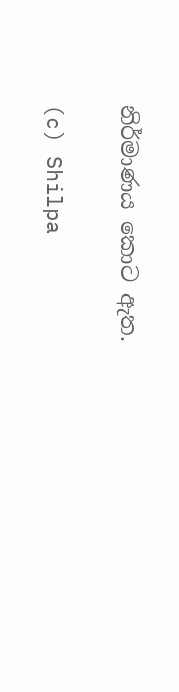නිර්මාණය කොට ඇත.

(c) Shilpa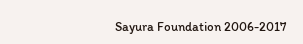Sayura Foundation 2006-2017